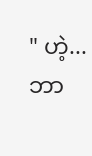" ဟဲ့... ဘာ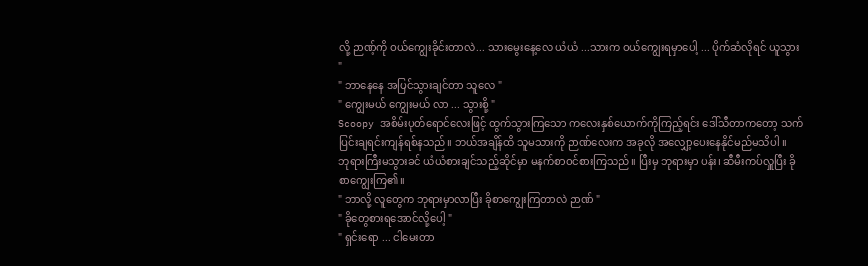လို့ ဉာဏ့်ကို ဝယ်ကျွေးခိုင်းတာလဲ... သားမွေးနေ့လေ ယံယံ ...သားက ဝယ်ကျွေးရမှာပေါ့ ... ပိုက်ဆံလိုရင် ယူသွား "
" ဘာနေနေ အပြင်သွားချင်တာ သူလေ "
" ကျွေးမယ် ကျွေးမယ် လာ ... သွားစို့ "
Scoopy အစိမ်းပုတ်ရောင်လေးဖြင့် ထွက်သွားကြသော ကလေးနှစ်ယောက်ကိုကြည့်ရင်း ဒေါ်သီတာကတော့ သက်ပြင်းချရင်းကျန်ရစ်နသည်။ ဘယ်အချိန်ထိ သူမသားကို ဉာဏ်လေးက အခုလို အလျှော့ပေးနေနိုင်မည်မသိပါ ။
ဘုရားကြီးမသွားခင် ယံယံစားချင်သည့်ဆိုင်မှာ မနက်စာဝင်စားကြသည်။ ပြီးမှ ဘုရားမှာ ပန်း၊ ဆီမီးကပ်လှူပြီး ခိုစာကျွေးကြ၏။
" ဘာလို့ လူတွေက ဘုရားမှာလာပြီး ခိုစာကျွေးကြတာလဲ ဉာဏ် "
" ခိုတွေစားရအောင်လို့ပေါ့ "
" ရှင်းရော ... ငါမေးတာ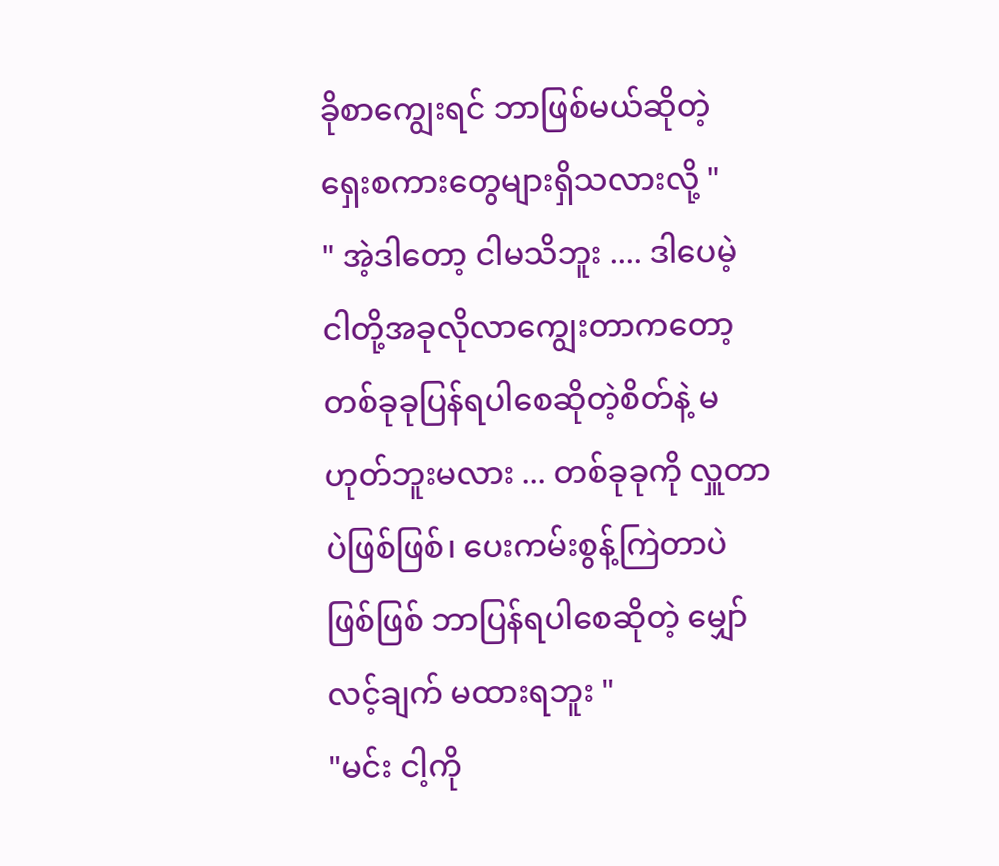ခိုစာကျွေးရင် ဘာဖြစ်မယ်ဆိုတဲ့ ရှေးစကားတွေများရှိသလားလို့ "
" အဲ့ဒါတော့ ငါမသိဘူး .... ဒါပေမဲ့ ငါတို့အခုလိုလာကျွေးတာကတော့ တစ်ခုခုပြန်ရပါစေဆိုတဲ့စိတ်နဲ့ မဟုတ်ဘူးမလား ... တစ်ခုခုကို လှူတာပဲဖြစ်ဖြစ်၊ ပေးကမ်းစွန့်ကြဲတာပဲဖြစ်ဖြစ် ဘာပြန်ရပါစေဆိုတဲ့ မျှော်လင့်ချက် မထားရဘူး "
"မင်း ငါ့ကို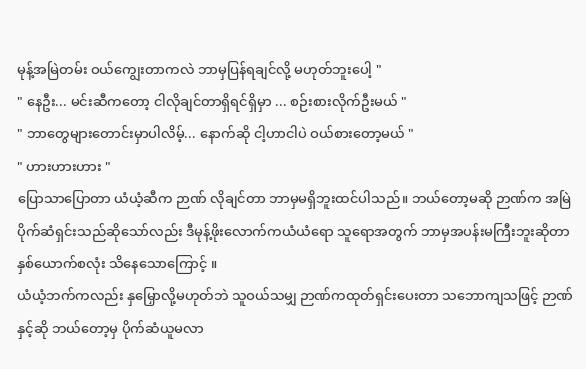မုန့်အမြဲတမ်း ဝယ်ကျွေးတာကလဲ ဘာမှပြန်ရချင်လို့ မဟုတ်ဘူးပေါ့ "
" နေဦး... မင်းဆီကတော့ ငါလိုချင်တာရှိရင်ရှိမှာ ... စဉ်းစားလိုက်ဦးမယ် "
" ဘာတွေများတောင်းမှာပါလိမ့်... နောက်ဆို ငါ့ဟာငါပဲ ဝယ်စားတော့မယ် "
" ဟားဟားဟား "
ပြောသာပြောတာ ယံယံ့ဆီက ဉာဏ် လိုချင်တာ ဘာမှမရှိဘူးထင်ပါသည်။ ဘယ်တော့မဆို ဉာဏ်က အမြဲပိုက်ဆံရှင်းသည်ဆိုသော်လည်း ဒီမုန့်ဖိုးလောက်ကယံယံရော သူရောအတွက် ဘာမှအပန်းမကြီးဘူးဆိုတာ နှစ်ယောက်စလုံး သိနေသောကြောင့် ။
ယံယံ့ဘက်ကလည်း နှမြှောလို့မဟုတ်ဘဲ သူဝယ်သမျှ ဉာဏ်ကထုတ်ရှင်းပေးတာ သဘောကျသဖြင့် ဉာဏ်နှင့်ဆို ဘယ်တော့မှ ပိုက်ဆံယူမလာ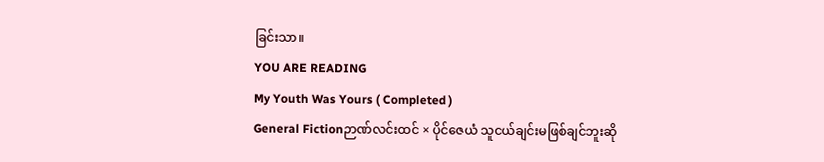ခြင်းသာ။
YOU ARE READING
My Youth Was Yours ( Completed )
General Fictionဉာဏ်လင်းထင် × ပိုင်ဇေယံ သူငယ်ချင်းမဖြစ်ချင်ဘူးဆို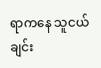ရာကနေ သူငယ်ချင်း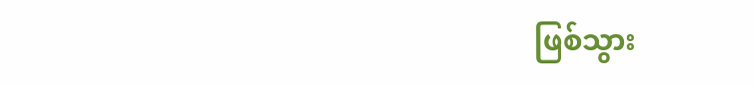ဖြစ်သွား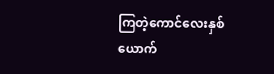ကြတဲ့ကောင်လေးနှစ်ယောက်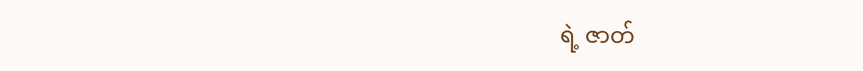ရဲ့ ဇာတ်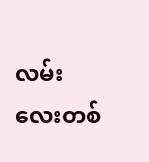လမ်းလေးတစ်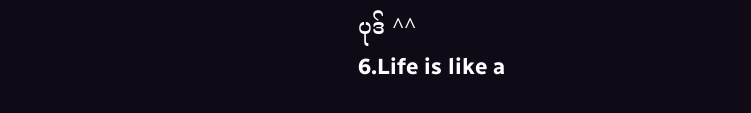ပုဒ် ^^
6.Life is like a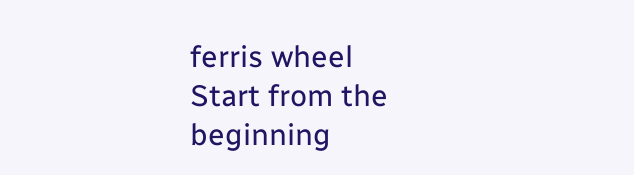ferris wheel
Start from the beginning